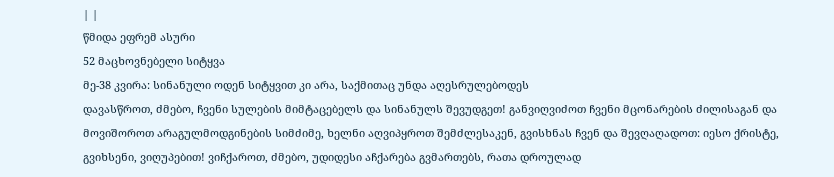| |
წმიდა ეფრემ ასური
52 მაცხოვნებელი სიტყვა
მე-38 კვირა: სინანული ოდენ სიტყვით კი არა, საქმითაც უნდა აღესრულებოდეს
დავასწროთ, ძმებო, ჩვენი სულების მიმტაცებელს და სინანულს შევუდგეთ! განვიღვიძოთ ჩვენი მცონარების ძილისაგან და მოვიშოროთ არაგულმოდგინების სიმძიმე, ხელნი აღვიპყროთ შემძლესაკენ, გვისხნას ჩვენ და შევღაღადოთ: იესო ქრისტე, გვიხსენი, ვიღუპებით! ვიჩქაროთ, ძმებო, უდიდესი აჩქარება გვმართებს, რათა დროულად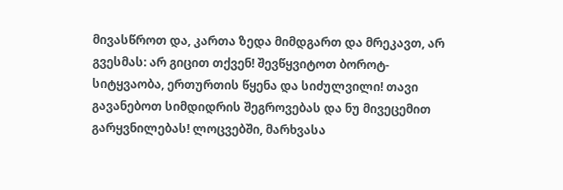მივასწროთ და, კართა ზედა მიმდგართ და მრეკავთ, არ გვესმას: არ გიცით თქვენ! შევწყვიტოთ ბოროტ-სიტყვაობა, ერთურთის წყენა და სიძულვილი! თავი გავანებოთ სიმდიდრის შეგროვებას და ნუ მივეცემით გარყვნილებას! ლოცვებში, მარხვასა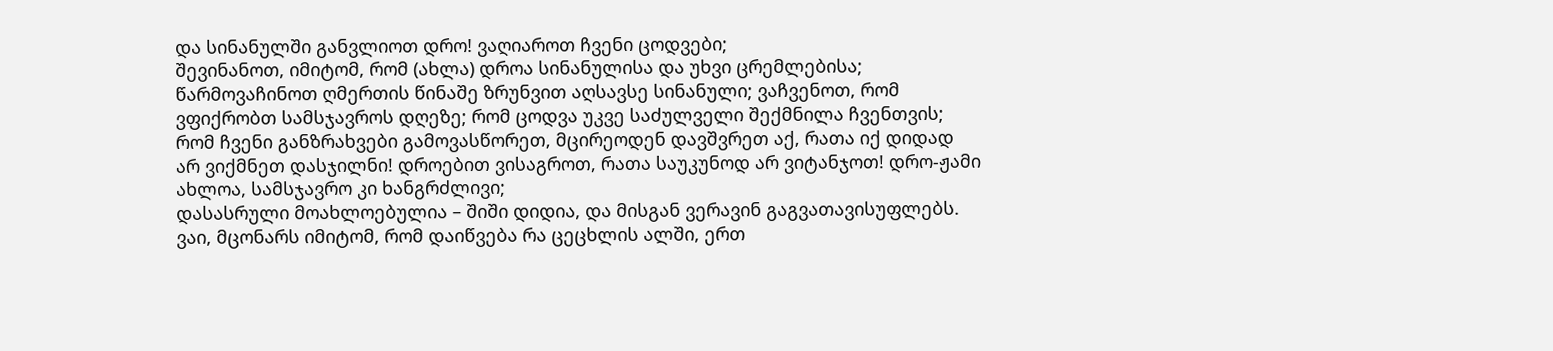და სინანულში განვლიოთ დრო! ვაღიაროთ ჩვენი ცოდვები;
შევინანოთ, იმიტომ, რომ (ახლა) დროა სინანულისა და უხვი ცრემლებისა; წარმოვაჩინოთ ღმერთის წინაშე ზრუნვით აღსავსე სინანული; ვაჩვენოთ, რომ ვფიქრობთ სამსჯავროს დღეზე; რომ ცოდვა უკვე საძულველი შექმნილა ჩვენთვის; რომ ჩვენი განზრახვები გამოვასწორეთ, მცირეოდენ დავშვრეთ აქ, რათა იქ დიდად არ ვიქმნეთ დასჯილნი! დროებით ვისაგროთ, რათა საუკუნოდ არ ვიტანჯოთ! დრო-ჟამი ახლოა, სამსჯავრო კი ხანგრძლივი;
დასასრული მოახლოებულია – შიში დიდია, და მისგან ვერავინ გაგვათავისუფლებს. ვაი, მცონარს იმიტომ, რომ დაიწვება რა ცეცხლის ალში, ერთ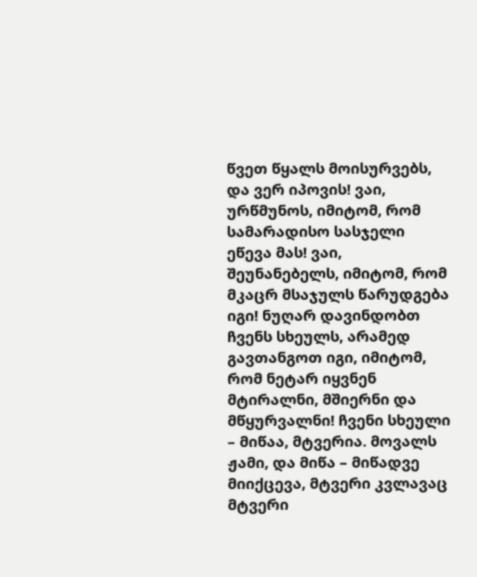წვეთ წყალს მოისურვებს, და ვერ იპოვის! ვაი, ურწმუნოს, იმიტომ, რომ სამარადისო სასჯელი ეწევა მას! ვაი, შეუნანებელს, იმიტომ, რომ მკაცრ მსაჯულს წარუდგება იგი! ნუღარ დავინდობთ ჩვენს სხეულს, არამედ გავთანგოთ იგი, იმიტომ, რომ ნეტარ იყვნენ მტირალნი, მშიერნი და მწყურვალნი! ჩვენი სხეული – მიწაა, მტვერია. მოვალს ჟამი, და მიწა – მიწადვე მიიქცევა, მტვერი კვლავაც მტვერი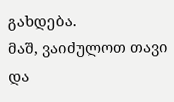გახდება.
მაშ, ვაიძულოთ თავი და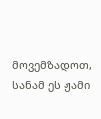მოვემზადოთ, სანამ ეს ჟამი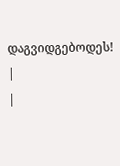დაგვიდგებოდეს!
|
|